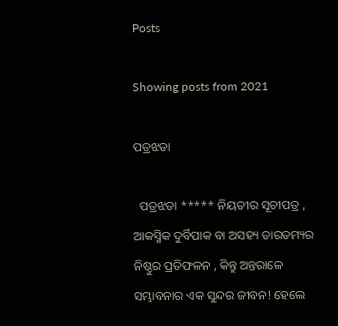Posts

Showing posts from 2021

ପତ୍ରଝଡା

  ପତ୍ରଝଡା ***** ନିୟତୀର ସୂଚୀପତ୍ର , ଆକସ୍ମିକ ଦୁର୍ବିପାକ ବା ଅସହ୍ୟ ତାରତମ୍ୟର ନିଷ୍ଠୁର ପ୍ରତିଫଳନ , କିନ୍ତୁ ଅନ୍ତରାଳେ ସମ୍ଭାବନାର ଏକ ସୁନ୍ଦର ଜୀବନ! ହେଲେ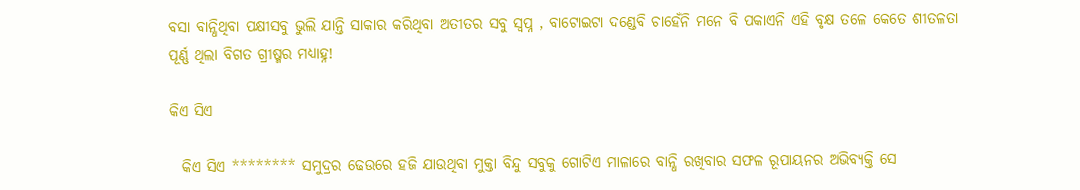ବସା ବାନ୍ଧିଥିବା ପକ୍ଷୀସବୁ ଭୁଲି ଯାନ୍ତି ସାକାର କରିଥିବା ଅତୀତର ସବୁ ସ୍ବପ୍ନ , ବାଟୋଇଟା ଦଣ୍ଡେବି ଚାହେଁନି ମନେ ବି ପକାଏନି ଏହି ବୃକ୍ଷ ତଳେ କେତେ ଶୀତଳତା ପୂର୍ଣ୍ଣ ଥିଲା ବିଗତ ଗ୍ରୀଷ୍ମର ମଧ୍ୟାହ୍ନ!

କିଏ ସିଏ

  କିଏ ସିଏ ******** ସମୁଦ୍ରର ଢେଉରେ ହଜି ଯାଉଥିବା ମୁକ୍ତା ବିନ୍ଦୁ ସବୁକୁ ଗୋଟିଏ ମାଳାରେ ବାନ୍ଧି ରଖିବାର ସଫଳ ରୂପାୟନର ଅଭିବ୍ୟକ୍ତି ସେ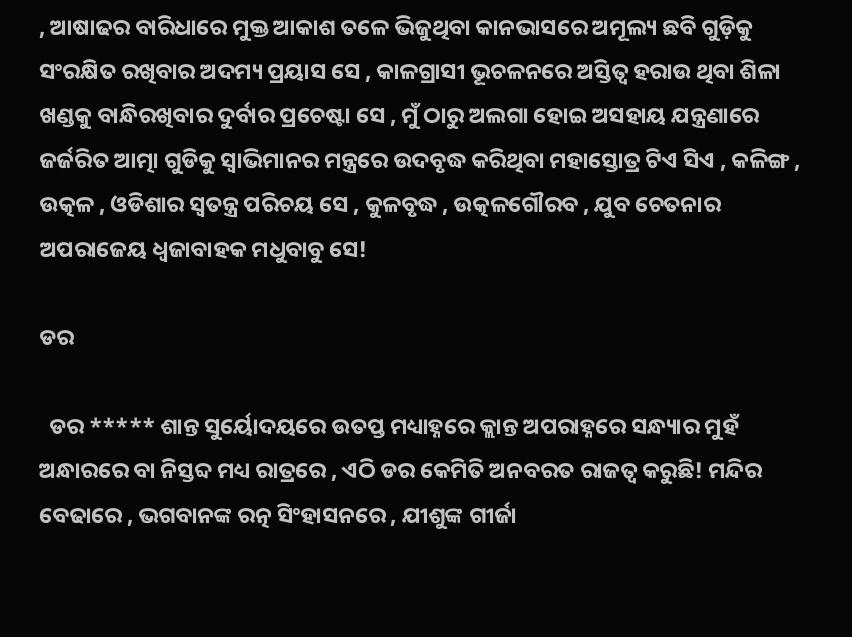, ଆଷାଢର ବାରିଧାରେ ମୁକ୍ତ ଆକାଶ ତଳେ ଭିଜୁଥିବା କାନଭାସରେ ଅମୂଲ୍ୟ ଛବି ଗୁଡ଼ିକୁ ସଂରକ୍ଷିତ ରଖିବାର ଅଦମ୍ୟ ପ୍ରୟାସ ସେ , କାଳଗ୍ରାସୀ ଭୂଚଳନରେ ଅସ୍ତିତ୍ୱ ହରାଉ ଥିବା ଶିଳା ଖଣ୍ଡକୁ ବାନ୍ଧିରଖିବାର ଦୁର୍ବାର ପ୍ରଚେଷ୍ଟା ସେ , ମୁଁ ଠାରୁ ଅଲଗା ହୋଇ ଅସହାୟ ଯନ୍ତ୍ରଣାରେ ଜର୍ଜରିତ ଆତ୍ମା ଗୁଡିକୁ ସ୍ୱାଭିମାନର ମନ୍ତ୍ରରେ ଉଦବୃଦ୍ଧ କରିଥିବା ମହାସ୍ତୋତ୍ର ଟିଏ ସିଏ , କଳିଙ୍ଗ , ଉତ୍କଳ , ଓଡିଶାର ସ୍ୱତନ୍ତ୍ର ପରିଚୟ ସେ , କୁଳବୃଦ୍ଧ , ଉତ୍କଳଗୌରବ , ଯୁବ ଚେତନାର ଅପରାଜେୟ ଧ୍ୱଜାବାହକ ମଧୁବାବୁ ସେ!

ଡର

  ଡର ***** ଶାନ୍ତ ସୁର୍ୟୋଦୟରେ ଉତପ୍ତ ମଧ୍ୟାହ୍ନରେ କ୍ଲାନ୍ତ ଅପରାହ୍ନରେ ସନ୍ଧ୍ୟାର ମୁହଁ ଅନ୍ଧାରରେ ବା ନିସ୍ତବ୍ଦ ମଧ୍ୟ ରାତ୍ରରେ , ଏଠି ଡର କେମିତି ଅନବରତ ରାଜତ୍ୱ କରୁଛି! ମନ୍ଦିର ବେଢାରେ , ଭଗବାନଙ୍କ ରତ୍ନ ସିଂହାସନରେ , ଯୀଶୁଙ୍କ ଗୀର୍ଜା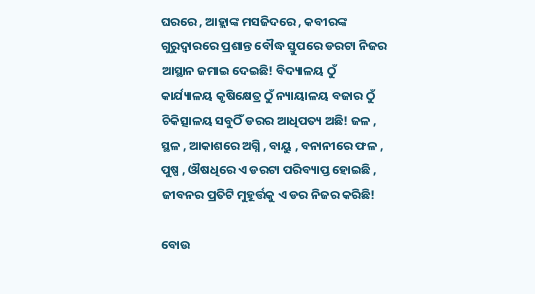ଘରରେ , ଆହ୍ଲାଙ୍କ ମସଜିଦରେ , କବୀରଙ୍କ ଗୁରୁଦ୍ୱାରରେ ପ୍ରଶାନ୍ତ ବୌଦ୍ଧ ସ୍ତୁପରେ ଡରଟା ନିଜର ଆସ୍ଥାନ ଜମାଇ ଦେଇଛି! ବିଦ୍ୟାଳୟ ଠୁଁ କାର୍ଯ୍ୟାଳୟ କୃଷିକ୍ଷେତ୍ର ଠୁଁ ନ୍ୟାୟାଳୟ ବଜାର ଠୁଁ ଚିକିତ୍ସାଳୟ ସବୁଠିଁ ଡରର ଆଧିପତ୍ୟ ଅଛି! ଜଳ , ସ୍ଥଳ , ଆକାଶରେ ଅଗ୍ନି , ବାୟୁ , ବନାନୀରେ ଫଳ , ପୁଷ୍ପ , ଔଷଧିରେ ଏ ଡରଟା ପରିବ୍ୟାପ୍ତ ହୋଇଛି , ଜୀବନର ପ୍ରତିଟି ମୁହୂର୍ତ୍ତକୁ ଏ ଡର ନିଜର କରିଛି!

ବୋଉ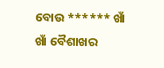ବୋଉ ****** ଖାଁ ଖାଁ ବୈଶାଖର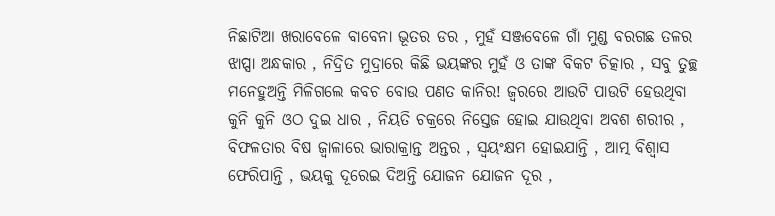ନିଛାଟିଆ ଖରାବେଳେ ବାବେନା ଭୂତର ଡର , ମୁହଁ ସଞ୍ଜବେଳେ ଗାଁ ମୁଣ୍ଡ ବରଗଛ ତଳର ଝାପ୍ସା ଅନ୍ଧକାର , ନିଦ୍ରିତ ମୁଦ୍ରାରେ କିଛି ଭୟଙ୍କର ମୁହଁ ଓ ତାଙ୍କ ବିକଟ ଚିତ୍କାର , ସବୁ ତୁଚ୍ଛ ମନେହୁଅନ୍ତି ମିଳିଗଲେ କବଚ ବୋଉ ପଣତ କାନିର! ଜ୍ୱରରେ ଆଉଟି ପାଉଟି ହେଉଥିବା କୁନି କୁନି ଓଠ ଦୁଇ ଧାର , ନିୟତି ଚକ୍ରରେ ନିସ୍ତେଜ ହୋଇ ଯାଉଥିବା ଅବଶ ଶରୀର , ବିଫଳତାର ବିଷ ଜ୍ୱାଳାରେ ଭାରାକ୍ରାନ୍ତ ଅନ୍ତର , ସ୍ୱୟଂକ୍ଷମ ହୋଇଯାନ୍ତି , ଆତ୍ମ ବିଶ୍ୱାସ ଫେରିପାନ୍ତି , ଭୟକୁ ଦୂରେଇ ଦିଅନ୍ତି ଯୋଜନ ଯୋଜନ ଦୂର ,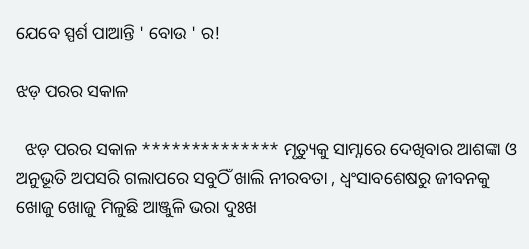ଯେବେ ସ୍ପର୍ଶ ପାଆନ୍ତି ' ବୋଉ ' ର!

ଝଡ଼ ପରର ସକାଳ

  ଝଡ଼ ପରର ସକାଳ ************** ମୃତ୍ୟୁକୁ ସାମ୍ନାରେ ଦେଖିବାର ଆଶଙ୍କା ଓ ଅନୁଭୂତି ଅପସରି ଗଲାପରେ ସବୁଠିଁ ଖାଲି ନୀରବତା , ଧ୍ବଂସାବଶେଷରୁ ଜୀବନକୁ ଖୋଜୁ ଖୋଜୁ ମିଳୁଛି ଆଞ୍ଜୁଳି ଭରା ଦୁଃଖ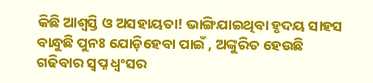କିଛି ଆଶ୍ବସ୍ତି ଓ ଅସହାୟତା! ଭାଙ୍ଗିଯାଇଥିବା ହୃଦୟ ସାହସ ବାନ୍ଧୁଛି ପୁନଃ ଯୋଡ଼ିହେବା ପାଇଁ , ଅଙ୍କୁରିତ ହେଉଛି ଗଢିବାର ସ୍ବପ୍ନ ଧ୍ବଂସର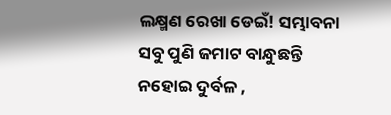ଲକ୍ଷ୍ମଣ ରେଖା ଡେଇଁ! ସମ୍ଭାବନା ସବୁ ପୁଣି ଜମାଟ ବାନ୍ଧୁଛନ୍ତି ନହୋଇ ଦୁର୍ବଳ ,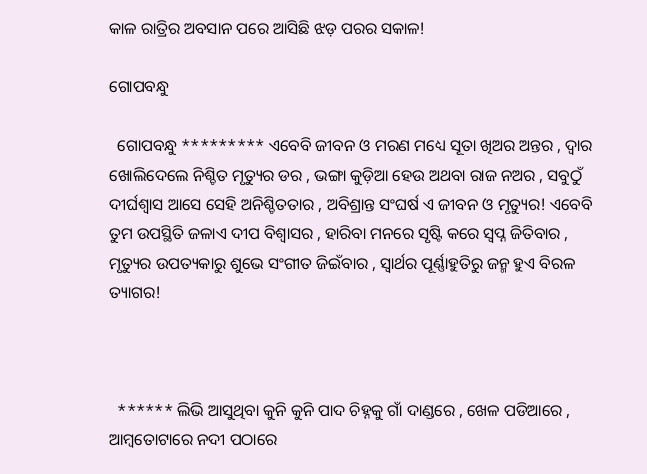କାଳ ରାତ୍ରିର ଅବସାନ ପରେ ଆସିଛି ଝଡ଼ ପରର ସକାଳ!

ଗୋପବନ୍ଧୁ

  ଗୋପବନ୍ଧୁ ********* ଏବେବି ଜୀବନ ଓ ମରଣ ମଧ୍ୟେ ସୂତା ଖିଅର ଅନ୍ତର , ଦ୍ୱାର ଖୋଲିଦେଲେ ନିଶ୍ଚିତ ମୃତ୍ୟୁର ଡର , ଭଙ୍ଗା କୁଡ଼ିଆ ହେଉ ଅଥବା ରାଜ ନଅର , ସବୁଠୁଁ   ଦୀର୍ଘଶ୍ୱାସ ଆସେ ସେହି ଅନିଶ୍ଚିତତାର , ଅବିଶ୍ରାନ୍ତ ସଂଘର୍ଷ ଏ ଜୀବନ ଓ ମୃତ୍ୟୁର! ଏବେବି ତୁମ ଉପସ୍ଥିତି ଜଳାଏ ଦୀପ ବିଶ୍ୱାସର , ହାରିବା ମନରେ ସୃଷ୍ଟି କରେ ସ୍ବପ୍ନ ଜିତିବାର , ମୃତ୍ୟୁର ଉପତ୍ୟକାରୁ ଶୁଭେ ସଂଗୀତ ଜିଇଁବାର , ସ୍ୱାର୍ଥର ପୂର୍ଣ୍ଣାହୁତିରୁ ଜନ୍ମ ହୁଏ ବିରଳ ତ୍ୟାଗର!



  ****** ଲିଭି ଆସୁଥିବା କୁନି କୁନି ପାଦ ଚିହ୍ନକୁ ଗାଁ ଦାଣ୍ଡରେ , ଖେଳ ପଡିଆରେ , ଆମ୍ବତୋଟାରେ ନଦୀ ପଠାରେ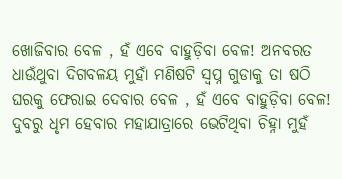ଖୋଜିବାର ବେଳ , ହଁ ଏବେ ବାହୁଡ଼ିବା ବେଳ! ଅନବରତ ଧାଉଁଥୁବା ଦିଗବଳୟ ମୁହାଁ ମଣିଷଟି ସ୍ବପ୍ନ ଗୁଡାକୁ ତା ଷଠି ଘରକୁ ଫେରାଇ ଦେବାର ବେଳ , ହଁ ଏବେ ବାହୁଡ଼ିବା ବେଳ! ଦୁବରୁ ଧୃମ ହେବାର ମହାଯାତ୍ରାରେ ଭେଟିଥିବା ଚିହ୍ନା ମୁହଁ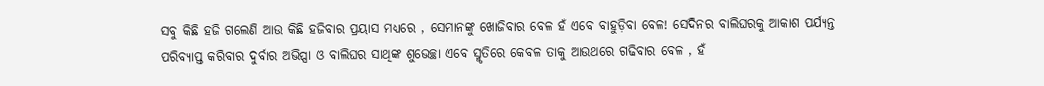ସବୁ କିଛି ହଜି ଗଲେଣି ଆଉ କିଛି ହଜିବାର ପ୍ରୟାସ ମଧ୍ୟରେ , ସେମାନଙ୍କୁ ଖୋଜିବାର ବେଳ ହଁ ଏବେ ବାହୁଡ଼ିବା ବେଳ! ସେଦିନର ବାଲିଘରକୁ ଆକାଶ ପର୍ଯ୍ୟନ୍ତ ପରିବ୍ୟାପ୍ତ କରିବାର ଦୁର୍ବାର ଅଭିପ୍ସା ଓ ବାଲିଘର ସାଥିଙ୍କ ଶୁଭେଚ୍ଛା ଏବେ ସ୍ମୃତିରେ କେବଳ ତାକୁ ଆଉଥରେ ଗଢିବାର ବେଳ , ହଁ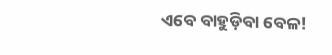ଏବେ ବାହୁଡ଼ିବା ବେଳ!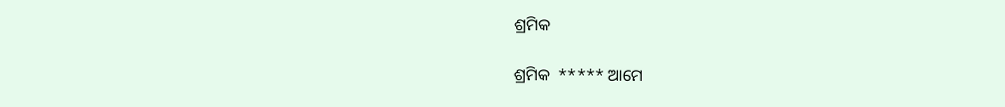ଶ୍ରମିକ

ଶ୍ରମିକ  ***** ଆମେ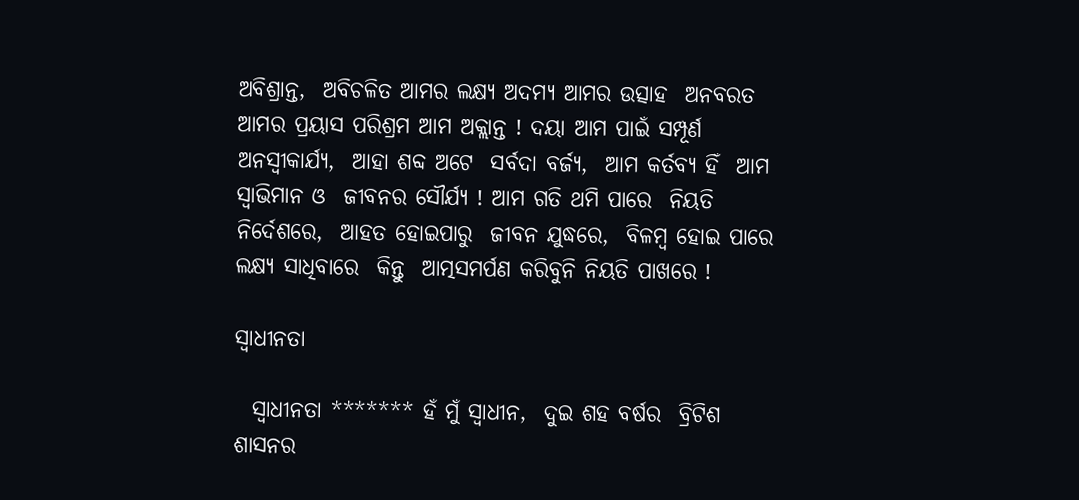ଅବିଶ୍ରାନ୍ତ,  ଅବିଚଳିତ ଆମର ଲକ୍ଷ୍ୟ ଅଦମ୍ୟ ଆମର ଉତ୍ସାହ  ଅନବରତ ଆମର ପ୍ରୟାସ ପରିଶ୍ରମ ଆମ ଅକ୍ଲାନ୍ତ ! ଦୟା ଆମ ପାଇଁ ସମ୍ପୂର୍ଣ ଅନସ୍ବୀକାର୍ଯ୍ୟ,  ଆହା ଶବ୍ଦ ଅଟେ  ସର୍ବଦା ବର୍ଜ୍ୟ,  ଆମ କର୍ତବ୍ୟ ହିଁ  ଆମ ସ୍ୱାଭିମାନ ଓ  ଜୀବନର ସୌର୍ଯ୍ୟ ! ଆମ ଗତି ଥମି ପାରେ  ନିୟତି ନିର୍ଦେଶରେ,  ଆହତ ହୋଇପାରୁ  ଜୀବନ ଯୁଦ୍ଧରେ,  ବିଳମ୍ବ ହୋଇ ପାରେ  ଲକ୍ଷ୍ୟ ସାଧିବାରେ  କିନ୍ତୁ  ଆତ୍ମସମର୍ପଣ କରିବୁନି ନିୟତି ପାଖରେ !

ସ୍ୱାଧୀନତା

  ସ୍ୱାଧୀନତା ******* ହଁ ମୁଁ ସ୍ୱାଧୀନ,  ଦୁଇ ଶହ ବର୍ଷର  ବ୍ରିଟିଶ ଶାସନର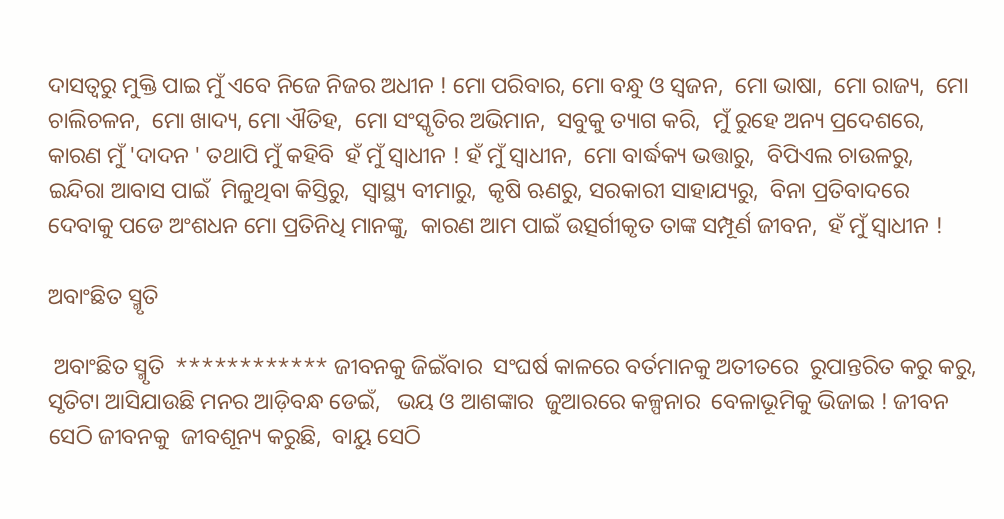ଦାସତ୍ବରୁ ମୁକ୍ତି ପାଇ ମୁଁ ଏବେ ନିଜେ ନିଜର ଅଧୀନ ! ମୋ ପରିବାର, ମୋ ବନ୍ଧୁ ଓ ସ୍ବଜନ,  ମୋ ଭାଷା,  ମୋ ରାଜ୍ୟ,  ମୋ ଚାଲିଚଳନ,  ମୋ ଖାଦ୍ୟ, ମୋ ଐତିହ,  ମୋ ସଂସ୍କୃତିର ଅଭିମାନ,  ସବୁକୁ ତ୍ୟାଗ କରି,  ମୁଁ ରୁହେ ଅନ୍ୟ ପ୍ରଦେଶରେ,  କାରଣ ମୁଁ 'ଦାଦନ ' ତଥାପି ମୁଁ କହିବି  ହଁ ମୁଁ ସ୍ୱାଧୀନ ! ହଁ ମୁଁ ସ୍ୱାଧୀନ,  ମୋ ବାର୍ଦ୍ଧକ୍ୟ ଭତ୍ତାରୁ,  ବିପିଏଲ ଚାଉଳରୁ,  ଇନ୍ଦିରା ଆବାସ ପାଇଁ  ମିଳୁଥିବା କିସ୍ତିରୁ,  ସ୍ୱାସ୍ଥ୍ୟ ବୀମାରୁ,  କୃଷି ଋଣରୁ, ସରକାରୀ ସାହାଯ୍ୟରୁ,  ବିନା ପ୍ରତିବାଦରେ  ଦେବାକୁ ପଡେ ଅଂଶଧନ ମୋ ପ୍ରତିନିଧି ମାନଙ୍କୁ,  କାରଣ ଆମ ପାଇଁ ଉତ୍ସର୍ଗୀକୃତ ତାଙ୍କ ସମ୍ପୂର୍ଣ ଜୀବନ,  ହଁ ମୁଁ ସ୍ୱାଧୀନ !

ଅବାଂଛିତ ସ୍ମୃତି

 ଅବାଂଛିତ ସ୍ମୃତି  ************ ଜୀବନକୁ ଜିଇଁବାର  ସଂଘର୍ଷ କାଳରେ ବର୍ତମାନକୁ ଅତୀତରେ  ରୁପାନ୍ତରିତ କରୁ କରୁ,  ସୃତିଟା ଆସିଯାଉଛି ମନର ଆଡ଼ିବନ୍ଧ ଡେଇଁ,   ଭୟ ଓ ଆଶଙ୍କାର  ଜୁଆରରେ କଳ୍ପନାର  ବେଳାଭୂମିକୁ ଭିଜାଇ ! ଜୀବନ ସେଠି ଜୀବନକୁ  ଜୀବଶୂନ୍ୟ କରୁଛି,  ବାୟୁ ସେଠି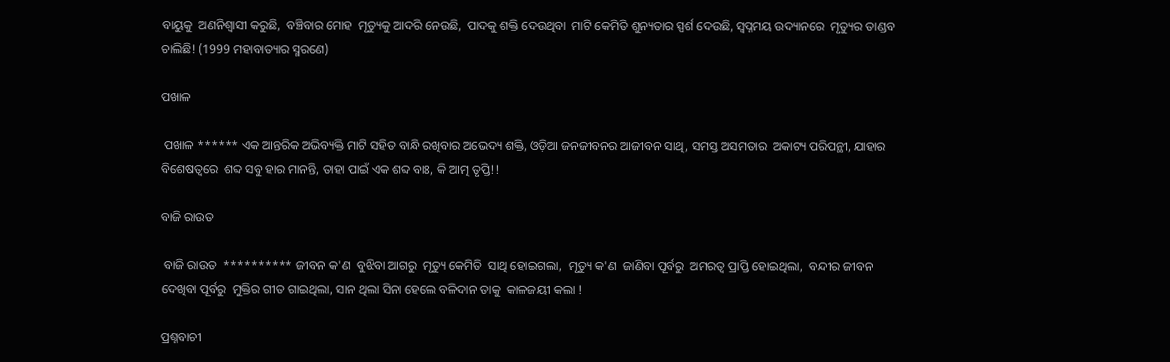ବାୟୁକୁ  ଅଣନିଶ୍ୱାସୀ କରୁଛି,  ବଞ୍ଚିବାର ମୋହ  ମୃତ୍ୟୁକୁ ଆଦରି ନେଉଛି,  ପାଦକୁ ଶକ୍ତି ଦେଉଥିବା  ମାଟି କେମିତି ଶୁନ୍ୟତାର ସ୍ପର୍ଶ ଦେଉଛି, ସ୍ବପ୍ନମୟ ଉଦ୍ୟାନରେ  ମୃତ୍ୟୁର ତାଣ୍ଡବ ଚାଲିଛି! (1999 ମହାବାତ୍ୟାର ସ୍ମରଣେ)

ପଖାଳ

 ପଖାଳ ****** ଏକ ଆନ୍ତରିକ ଅଭିବ୍ୟକ୍ତି ମାଟି ସହିତ ବାନ୍ଧି ରଖିବାର ଅଭେଦ୍ୟ ଶକ୍ତି, ଓଡ଼ିଆ ଜନଜୀବନର ଆଜୀବନ ସାଥି, ସମସ୍ତ ଅସମତାର  ଅକାଟ୍ୟ ପରିପନ୍ଥୀ, ଯାହାର ବିଶେଷତ୍ୱରେ  ଶବ୍ଦ ସବୁ ହାର ମାନନ୍ତି, ତାହା ପାଇଁ ଏକ ଶବ୍ଦ ବାଃ, କି ଆତ୍ମ ତୃପ୍ତି!!

ବାଜି ରାଉତ

 ବାଜି ରାଉତ  ********** ଜୀବନ କ'ଣ  ବୁଝିବା ଆଗରୁ  ମୃତ୍ୟୁ କେମିତି  ସାଥି ହୋଇଗଲା,  ମୃତ୍ୟୁ କ'ଣ  ଜାଣିବା ପୂର୍ବରୁ  ଅମରତ୍ୱ ପ୍ରାପ୍ତି ହୋଇଥିଲା,  ବନ୍ଦୀର ଜୀବନ  ଦେଖିବା ପୂର୍ବରୁ  ମୁକ୍ତିର ଗୀତ ଗାଇଥିଲା, ସାନ ଥିଲା ସିନା ହେଲେ ବଳିଦାନ ତାକୁ  କାଳଜୟୀ କଲା !

ପ୍ରଶ୍ନବାଚୀ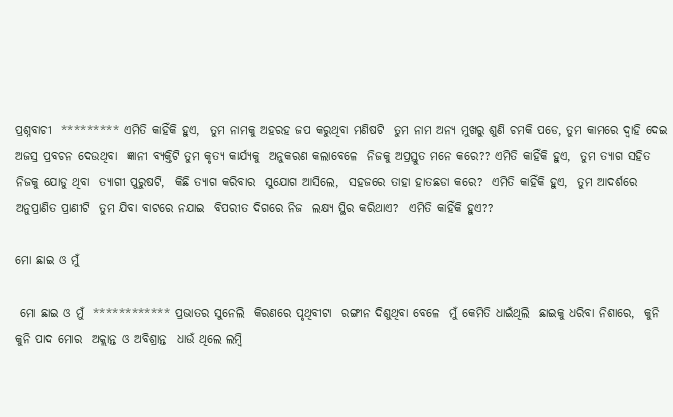ପ୍ରଶ୍ନବାଚୀ  ********* ଏମିତି କାହିଁକି ହୁଏ,  ତୁମ ନାମକୁ ଅହରହ ଜପ କରୁଥିବା ମଣିଷଟି  ତୁମ ନାମ ଅନ୍ୟ ମୁଖରୁ ଶୁଣି ଚମକି ପଡେ, ତୁମ କାମରେ ଦ୍ୱାହି ଦେଇ  ଅଜସ୍ର ପ୍ରବଚନ ଦେଉଥିବା  ଜ୍ଞାନୀ ବ୍ୟକ୍ତିଟି ତୁମ କୃତ୍ୟ କାର୍ଯ୍ୟକୁ  ଅନୁକରଣ କଲାବେଳେ  ନିଜକୁ ଅପ୍ରସ୍ତୁତ ମନେ କରେ?? ଏମିତି କାହିଁକି ହୁଏ,  ତୁମ ତ୍ୟାଗ ସହିତ  ନିଜକୁ ଯୋଡୁ ଥିବା  ତ୍ୟାଗୀ ପୁରୁଷଟି,  କିଛି ତ୍ୟାଗ କରିବାର  ସୁଯୋଗ ଆସିଲେ,  ସହଜରେ ତାହା ହାତଛଡା କରେ?  ଏମିତି କାହିଁକି ହୁଏ,  ତୁମ ଆଦର୍ଶରେ  ଅନୁପ୍ରାଣିତ ପ୍ରାଣୀଟି  ତୁମ ଯିବା ବାଟରେ ନଯାଇ  ବିପରୀତ ଦିଗରେ ନିଜ  ଲକ୍ଷ୍ୟ ସ୍ଥିର କରିଥାଏ?  ଏମିତି କାହିଁକି ହୁଏ??

ମୋ ଛାଇ ଓ ମୁଁ

 ମୋ ଛାଇ ଓ ମୁଁ  ************ ପ୍ରଭାତର ସୁନେଲି  କିରଣରେ ପୃଥିବୀଟା  ରଙ୍ଗୀନ ଦିଶୁଥିବା ବେଳେ  ମୁଁ କେମିତି ଧାଇଁଥିଲି  ଛାଇକୁ ଧରିବା ନିଶାରେ,  କୁନି କୁନି ପାଦ ମୋର  ଅକ୍ଲାନ୍ତ ଓ ଅବିଶ୍ରାନ୍ତ  ଧାଉଁ ଥିଲେ ଲମ୍ବି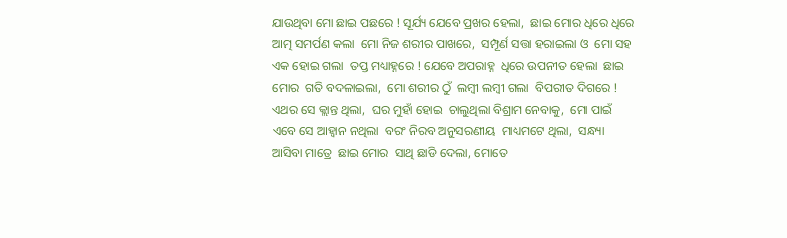ଯାଉଥିବା ମୋ ଛାଇ ପଛରେ ! ସୂର୍ଯ୍ୟ ଯେବେ ପ୍ରଖର ହେଲା,  ଛାଇ ମୋର ଧିରେ ଧିରେ  ଆତ୍ମ ସମର୍ପଣ କଲା  ମୋ ନିଜ ଶରୀର ପାଖରେ,  ସମ୍ପୂର୍ଣ ସତ୍ତା ହରାଇଲା ଓ  ମୋ ସହ ଏକ ହୋଇ ଗଲା  ତପ୍ତ ମଧ୍ୟାହ୍ନରେ ! ଯେବେ ଅପରାହ୍ନ  ଧିରେ ଉପନୀତ ହେଲା  ଛାଇ ମୋର  ଗତି ବଦଳାଇଲା,  ମୋ ଶରୀର ଠୁଁ  ଲମ୍ବୀ ଲମ୍ବୀ ଗଲା  ବିପରୀତ ଦିଗରେ !  ଏଥର ସେ କ୍ଲାନ୍ତ ଥିଲା,  ଘର ମୁହାଁ ହୋଇ  ଚାଲୁଥିଲା ବିଶ୍ରାମ ନେବାକୁ,  ମୋ ପାଇଁ ଏବେ ସେ ଆହ୍ୱାନ ନଥିଲା  ବରଂ ନିରବ ଅନୁସରଣୀୟ  ମାଧ୍ୟମଟେ ଥିଲା,  ସନ୍ଧ୍ୟା ଆସିବା ମାତ୍ରେ  ଛାଇ ମୋର  ସାଥି ଛାଡି ଦେଲା, ମୋତେ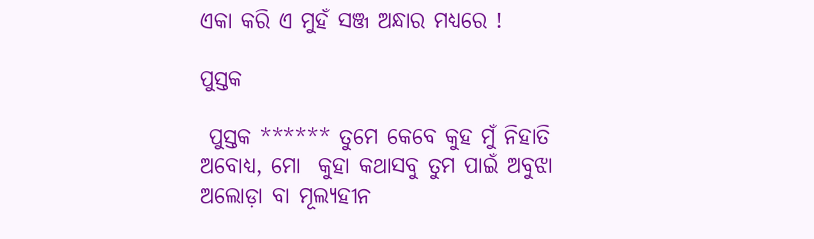ଏକା କରି ଏ ମୁହଁ ସଞ୍ଜ ଅନ୍ଧାର ମଧ୍ୟରେ !

ପୁସ୍ତକ

 ପୁସ୍ତକ ****** ତୁମେ କେବେ କୁହ ମୁଁ ନିହାତି ଅବୋଧ୍ୟ, ମୋ  କୁହା କଥାସବୁ ତୁମ ପାଇଁ ଅବୁଝା ଅଲୋଡ଼ା ବା ମୂଲ୍ୟହୀନ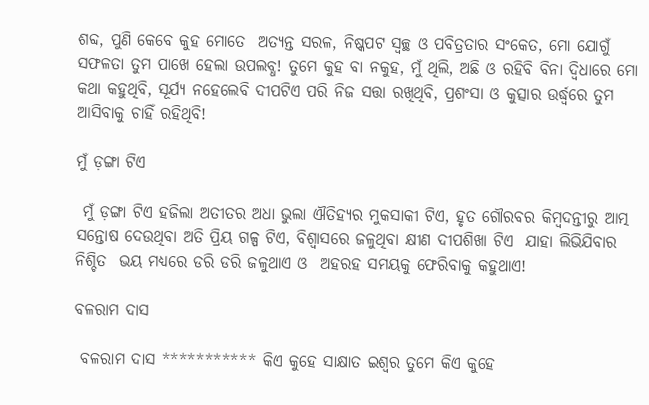ଶବ୍ଦ, ପୁଣି କେବେ କୁହ ମୋତେ  ଅତ୍ୟନ୍ତ ସରଳ, ନିଷ୍କପଟ ସ୍ୱଚ୍ଛ ଓ ପବିତ୍ରତାର ସଂକେତ, ମୋ ଯୋଗୁଁ  ସଫଳତା ତୁମ ପାଖେ ହେଲା ଉପଲବ୍ଧ! ତୁମେ କୁହ ବା ନକୁହ, ମୁଁ ଥିଲି, ଅଛି ଓ ରହିବି ବିନା ଦ୍ବିଧାରେ ମୋ କଥା କହୁଥିବି, ସୂର୍ଯ୍ୟ ନହେଲେବି ଦୀପଟିଏ ପରି ନିଜ ସତ୍ତା ରଖିଥିବି, ପ୍ରଶଂସା ଓ କୁତ୍ସାର ଉର୍ଦ୍ଧ୍ୱରେ ତୁମ ଆସିବାକୁ ଚାହିଁ ରହିଥିବି!

ମୁଁ ଡ଼ଙ୍ଗା ଟିଏ

 ମୁଁ ଡ଼ଙ୍ଗା ଟିଏ ହଜିଲା ଅତୀତର ଅଧା ଭୁଲା ଐତିହ୍ୟର ମୁକସାକୀ ଟିଏ, ହୃତ ଗୌରବର କିମ୍ବଦନ୍ତୀରୁ ଆତ୍ମ ସନ୍ତୋଷ ଦେଉଥିବା ଅତି ପ୍ରିୟ ଗଳ୍ପ ଟିଏ, ବିଶ୍ୱାସରେ ଜଳୁଥିବା କ୍ଷୀଣ ଦୀପଶିଖା ଟିଏ  ଯାହା ଲିଭିଯିବାର ନିଶ୍ଚିତ  ଭୟ ମଧ୍ୟରେ ଡରି ଡରି ଜଳୁଥାଏ ଓ  ଅହରହ ସମୟକୁ ଫେରିବାକୁ କହୁଥାଏ!

ବଳରାମ ଦାସ

 ବଳରାମ ଦାସ *********** କିଏ କୁହେ ସାକ୍ଷାତ ଇଶ୍ୱର ତୁମେ କିଏ କୁହେ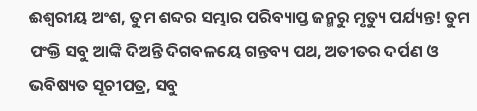ଈଶ୍ୱରୀୟ ଅଂଶ, ତୁମ ଶବ୍ଦର ସମ୍ଭାର ପରିବ୍ୟାପ୍ତ ଜନ୍ମରୁ ମୃତ୍ୟୁ ପର୍ଯ୍ୟନ୍ତ! ତୁମ ପଂକ୍ତି ସବୁ ଆଙ୍କି ଦିଅନ୍ତି ଦିଗବଳୟେ ଗନ୍ତବ୍ୟ ପଥ, ଅତୀତର ଦର୍ପଣ ଓ ଭବିଷ୍ୟତ ସୂଚୀପତ୍ର, ସବୁ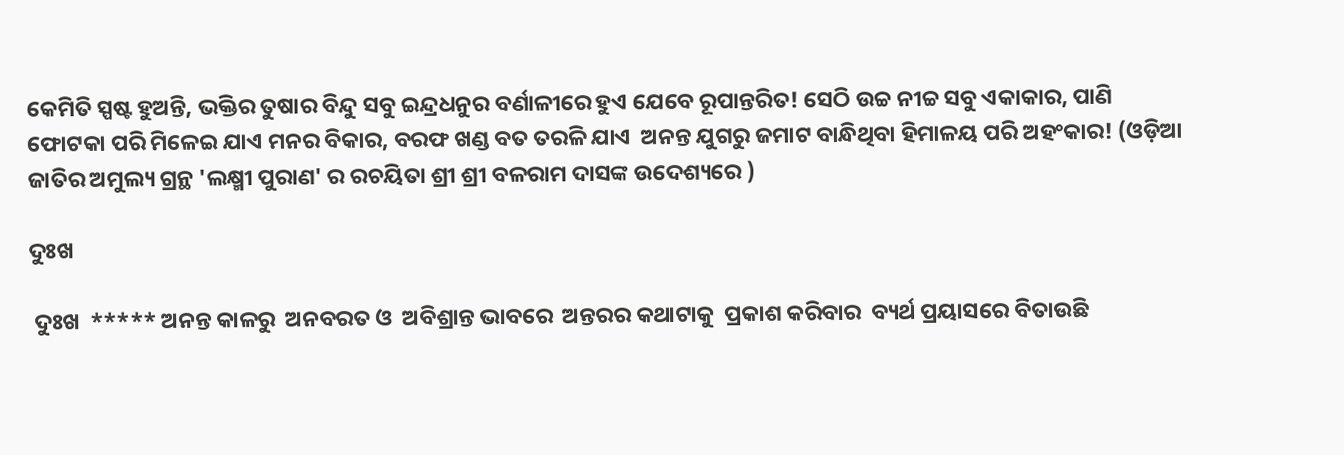କେମିତି ସ୍ପଷ୍ଟ ହୁଅନ୍ତି, ଭକ୍ତିର ତୁଷାର ବିନ୍ଦୁ ସବୁ ଇନ୍ଦ୍ରଧନୁର ବର୍ଣାଳୀରେ ହୁଏ ଯେବେ ରୂପାନ୍ତରିତ! ସେଠି ଉଚ୍ଚ ନୀଚ୍ଚ ସବୁ ଏକାକାର, ପାଣି ଫୋଟକା ପରି ମିଳେଇ ଯାଏ ମନର ବିକାର, ବରଫ ଖଣ୍ଡ ବତ ତରଳି ଯାଏ  ଅନନ୍ତ ଯୁଗରୁ ଜମାଟ ବାନ୍ଧିଥିବା ହିମାଳୟ ପରି ଅହଂକାର! (ଓଡ଼ିଆ ଜାତିର ଅମୁଲ୍ୟ ଗ୍ରନ୍ଥ 'ଲକ୍ଷ୍ମୀ ପୁରାଣ' ର ରଚୟିତା ଶ୍ରୀ ଶ୍ରୀ ବଳରାମ ଦାସଙ୍କ ଉଦେଶ୍ୟରେ )

ଦୁଃଖ

 ଦୁଃଖ  ***** ଅନନ୍ତ କାଳରୁ  ଅନବରତ ଓ  ଅବିଶ୍ରାନ୍ତ ଭାବରେ  ଅନ୍ତରର କଥାଟାକୁ  ପ୍ରକାଶ କରିବାର  ବ୍ୟର୍ଥ ପ୍ରୟାସରେ ବିତାଉଛି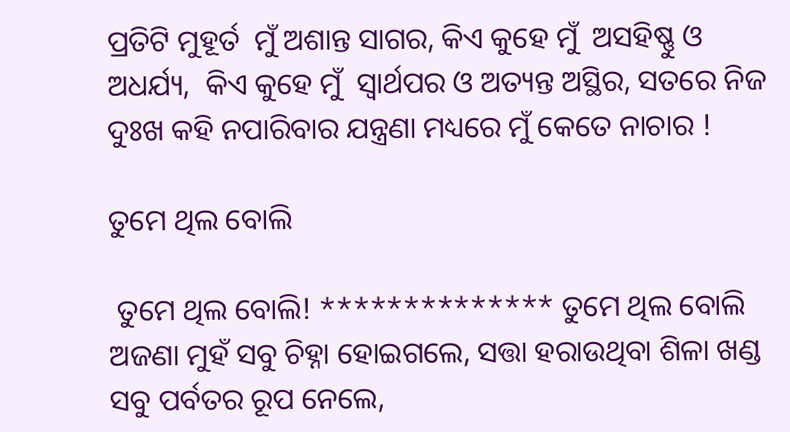ପ୍ରତିଟି ମୁହୂର୍ତ  ମୁଁ ଅଶାନ୍ତ ସାଗର, କିଏ କୁହେ ମୁଁ  ଅସହିଷ୍ଣୁ ଓ ଅଧର୍ଯ୍ୟ,  କିଏ କୁହେ ମୁଁ  ସ୍ୱାର୍ଥପର ଓ ଅତ୍ୟନ୍ତ ଅସ୍ଥିର, ସତରେ ନିଜ ଦୁଃଖ କହି ନପାରିବାର ଯନ୍ତ୍ରଣା ମଧ୍ୟରେ ମୁଁ କେତେ ନାଚାର !

ତୁମେ ଥିଲ ବୋଲି

 ତୁମେ ଥିଲ ବୋଲି! ************** ତୁମେ ଥିଲ ବୋଲି ଅଜଣା ମୁହଁ ସବୁ ଚିହ୍ନା ହୋଇଗଲେ, ସତ୍ତା ହରାଉଥିବା ଶିଳା ଖଣ୍ଡ ସବୁ ପର୍ବତର ରୂପ ନେଲେ,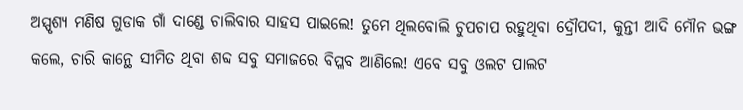ଅସ୍ପୃଶ୍ୟ ମଣିଷ ଗୁଡାକ ଗାଁ ଦାଣ୍ଡେ ଚାଲିବାର ସାହସ ପାଇଲେ! ତୁମେ ଥିଲବୋଲି ଚୁପଚାପ ରହୁଥିବା ଦ୍ରୌପଦୀ, କୁନ୍ତୀ ଆଦି ମୌନ ଭଙ୍ଗ କଲେ, ଚାରି କାନ୍ଥେ ସୀମିତ ଥିବା ଶବ୍ଦ ସବୁ ସମାଜରେ ବିପ୍ଳବ ଆଣିଲେ! ଏବେ ସବୁ ଓଲଟ ପାଲଟ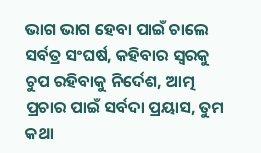ଭାଗ ଭାଗ ହେବା ପାଇଁ ଚାଲେ ସର୍ବତ୍ର ସଂଘର୍ଷ, କହିବାର ସ୍ବରକୁ ଚୁପ ରହିବାକୁ ନିର୍ଦେଶ, ଆତ୍ମ ପ୍ରଚାର ପାଇଁ ସର୍ବଦା ପ୍ରୟାସ, ତୁମ କଥା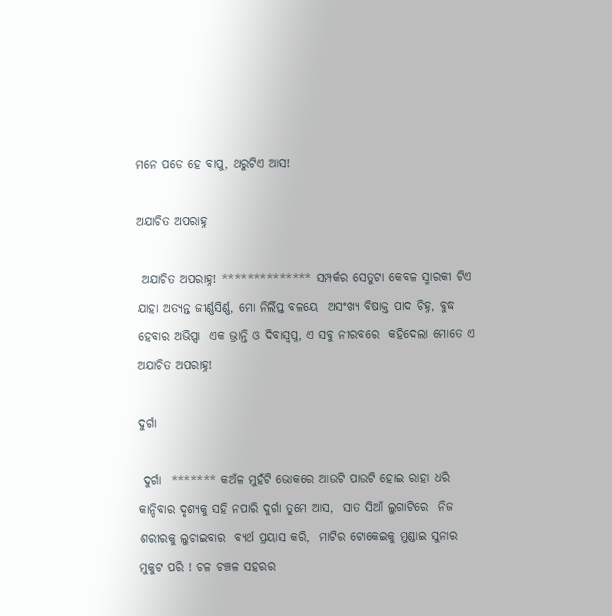ମନେ ପଡେ ହେ ବାପୁ, ଥରୁଟିଏ ଆସ!

ଅଯାଚିତ ଅପରାହ୍ନ

 ଅଯାଚିତ ଅପରାହ୍ନ! ************** ସମ୍ପର୍କର ସେତୁଟା କେବଳ ସ୍ମାରକୀ ଟିଏ  ଯାହା ଅତ୍ୟନ୍ତ ଜୀର୍ଣ୍ଣସିର୍ଣ୍ଣ, ମୋ ନିର୍ଲିପ୍ତ ବଳୟେ  ଅସଂଖ୍ୟ ବିଷାକ୍ତ ପାଦ ଚିହ୍ନ, ବୁଦ୍ଧ ହେବାର ଅଭିପ୍ସା  ଏକ ଭ୍ରାନ୍ତି ଓ ଦିବାସ୍ବପ୍ନ, ଏ ସବୁ ନୀରବରେ  କହିଦେଲା ମୋତେ ଏ ଅଯାଚିତ ଅପରାହ୍ନ!

ଦୁର୍ଗା

 ଦୁର୍ଗା  ******* କଅଁଳ ମୁହଁଟି ଭୋକରେ ଆଉଟି ପାଉଟି ହୋଇ ରାହା ଧରି କାନ୍ଦିବାର ଦୃଶ୍ୟକୁ ସହି ନପାରି ଦୁର୍ଗା ତୁମେ ଆସ,  ସାତ ସିଆଁ ଲୁଗାଟିରେ  ନିଜ ଶରୀରକୁ ଲୁଚାଇବାର  ବ୍ୟର୍ଥ ପ୍ରୟାସ କରି,  ମାଟିର ଟୋକେଇକୁ ମୁଣ୍ଡାଇ ସୁନାର ମୁକୁଟ ପରି ! ଚଳ ଚଞ୍ଚଳ ସହରର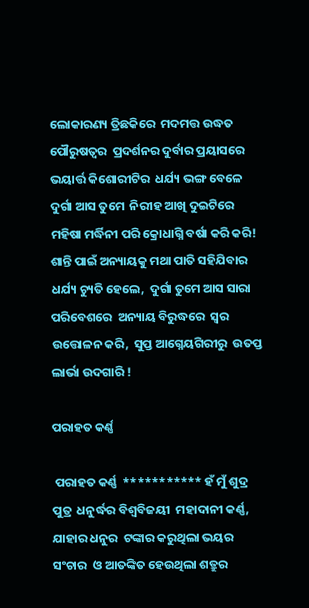ଲୋକାରଣ୍ୟ ତ୍ରିଛକିରେ  ମଦମତ୍ତ ଉଦ୍ଧତ ପୌରୁଷତ୍ୱର  ପ୍ରଦର୍ଶନର ଦୁର୍ବାର ପ୍ରୟାସରେ   ଭୟାର୍ତ୍ତ କିଶୋରୀଟିର  ଧର୍ଯ୍ୟ ଭଙ୍ଗ ବେଳେ ଦୁର୍ଗା ଆସ ତୁମେ  ନିରୀହ ଆଖି ଦୁଇଟିରେ ମହିଷା ମର୍ଦ୍ଧିନୀ ପରି କ୍ରୋଧାଗ୍ନି ବର୍ଷା କରି କରି! ଶାନ୍ତି ପାଇଁ ଅନ୍ୟାୟକୁ ମଥା ପାତି ସହିଯିବାର ଧର୍ଯ୍ୟ ଚ୍ୟୁତି ହେଲେ,  ଦୁର୍ଗା ତୁମେ ଆସ ସାରା ପରିବେଶରେ  ଅନ୍ୟାୟ ବିରୁଦ୍ଧରେ  ସ୍ୱର ଉତ୍ତୋଳନ କରି,  ସୁପ୍ତ ଆଗ୍ନେୟଗିରୀରୁ  ଉତପ୍ତ ଲାର୍ଭା ଉଦଗାରି !

ପରାହତ କର୍ଣ୍ଣ

 ପରାହତ କର୍ଣ୍ଣ  *********** ହଁ ମୁଁ ଶୁଦ୍ର ପୁତ୍ର  ଧନୁର୍ଦ୍ଧର ବିଶ୍ଵବିଜୟୀ  ମହାଦାନୀ କର୍ଣ୍ଣ,  ଯାହାର ଧନୁର  ଟଙ୍କାର କରୁଥିଲା ଭୟର ସଂଚାର  ଓ ଆତଙ୍କିତ ହେଉଥିଲା ଶତ୍ରୁର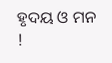ହୃଦୟ ଓ ମନ !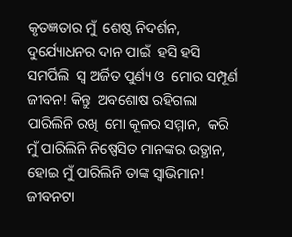କୃତଜ୍ଞତାର ମୁଁ  ଶେଷ୍ଠ ନିଦର୍ଶନ,  ଦୁର୍ଯ୍ୟୋଧନର ଦାନ ପାଇଁ  ହସି ହସି ସମର୍ପିଲି  ସ୍ଵ ଅର୍ଜିତ ପୁର୍ଣ୍ୟ ଓ  ମୋର ସମ୍ପୂର୍ଣ ଜୀବନ! କିନ୍ତୁ  ଅବଶୋଷ ରହିଗଲା  ପାରିଲିନି ରଖି  ମୋ କୂଳର ସମ୍ମାନ,  କରି ମୁଁ ପାରିଲିନି ନିଷ୍ପେସିତ ମାନଙ୍କର ଉତ୍ଥାନ,   ହୋଇ ମୁଁ ପାରିଲିନି ତାଙ୍କ ସ୍ୱାଭିମାନ! ଜୀବନଟା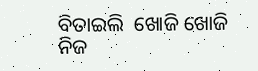ବିତାଇଲି  ଖୋଜି ଖୋଜି  ନିଜ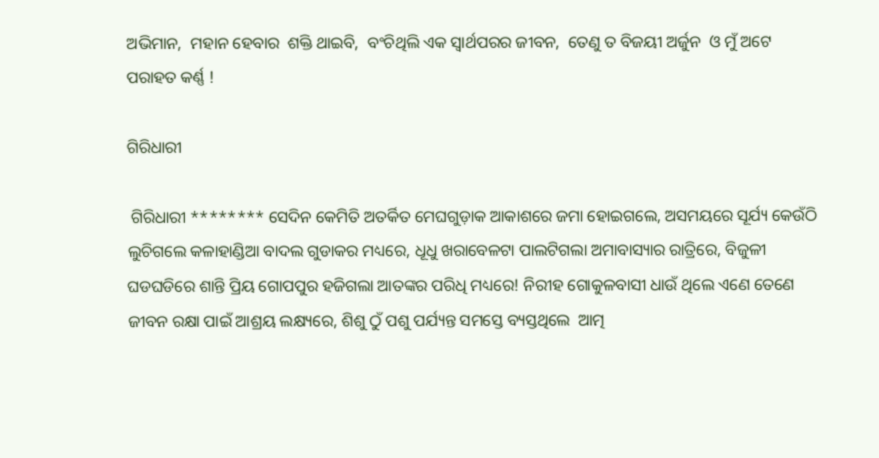ଅଭିମାନ,  ମହାନ ହେବାର  ଶକ୍ତି ଥାଇବି,  ବଂଚିଥିଲି ଏକ ସ୍ୱାର୍ଥପରର ଜୀବନ,  ତେଣୁ ତ ବିଜୟୀ ଅର୍ଜୁନ  ଓ ମୁଁ ଅଟେ  ପରାହତ କର୍ଣ୍ଣ !

ଗିରିଧାରୀ

 ଗିରିଧାରୀ ******** ସେଦିନ କେମିତି ଅତର୍କିତ ମେଘଗୁଡ଼ାକ ଆକାଶରେ ଜମା ହୋଇଗଲେ, ଅସମୟରେ ସୂର୍ଯ୍ୟ କେଉଁଠି ଲୁଚିଗଲେ କଳାହାଣ୍ଡିଆ ବାଦଲ ଗୁଡାକର ମଧ୍ୟରେ, ଧୂଧୁ ଖରାବେଳଟା ପାଲଟିଗଲା ଅମାବାସ୍ୟାର ରାତ୍ରିରେ, ବିଜୁଳୀ ଘଡଘଡିରେ ଶାନ୍ତି ପ୍ରିୟ ଗୋପପୁର ହଜିଗଲା ଆତଙ୍କର ପରିଧି ମଧ୍ୟରେ! ନିରୀହ ଗୋକୁଳବାସୀ ଧାଉଁ ଥିଲେ ଏଣେ ତେଣେ ଜୀବନ ରକ୍ଷା ପାଇଁ ଆଶ୍ରୟ ଲକ୍ଷ୍ୟରେ, ଶିଶୁ ଠୁଁ ପଶୁ ପର୍ଯ୍ୟନ୍ତ ସମସ୍ତେ ବ୍ୟସ୍ତଥିଲେ  ଆତ୍ମ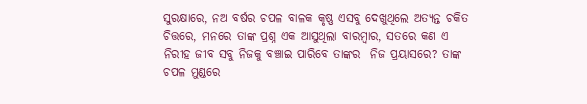ସୁରକ୍ଷାରେ, ନଅ ବର୍ଷର ଚପଳ ବାଳକ କୃଷ୍ଣ ଏସବୁ ଦେଖୁଥିଲେ ଅତ୍ୟନ୍ତ ଚକିତ ଚିତ୍ତରେ, ମନରେ ତାଙ୍କ ପ୍ରଶ୍ନ ଏକ ଆସୁଥିଲା ବାରମ୍ବାର, ସତରେ କଣ ଏ ନିରୀହ ଜୀବ ସବୁ ନିଜକୁ ବଞ୍ଚାଇ ପାରିବେ ତାଙ୍କର  ନିଜ ପ୍ରୟାସରେ? ତାଙ୍କ ଚପଳ ମୁଣ୍ଡରେ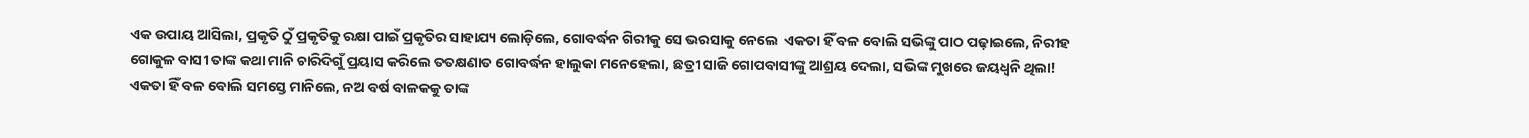ଏକ ଉପାୟ ଆସିଲା, ପ୍ରକୃତି ଠୁଁ ପ୍ରକୃତିକୁ ରକ୍ଷା ପାଇଁ ପ୍ରକୃତିର ସାହାଯ୍ୟ ଲୋଡ଼ିଲେ, ଗୋବର୍ଦ୍ଧନ ଗିରୀକୁ ସେ ଭରସାକୁ ନେଲେ  ଏକତା ହିଁ ବଳ ବୋଲି ସଭିଙ୍କୁ ପାଠ ପଢ଼ାଇଲେ, ନିରୀହ ଗୋକୁଳ ବାସୀ ତାଙ୍କ କଥା ମାନି ଚାରିଦିଗୁଁ ପ୍ରୟାସ କରିଲେ ତତକ୍ଷଣାତ ଗୋବର୍ଦ୍ଧନ ହାଲୁକା ମନେହେଲା, ଛତ୍ରୀ ସାଜି ଗୋପବାସୀଙ୍କୁ ଆଶ୍ରୟ ଦେଲା, ସଭିଙ୍କ ମୁଖରେ ଜୟଧ୍ୱନି ଥିଲା! ଏକତା ହିଁ ବଳ ବୋଲି ସମସ୍ତେ ମାନିଲେ, ନଅ ବର୍ଷ ବାଳକକୁ ତାଙ୍କ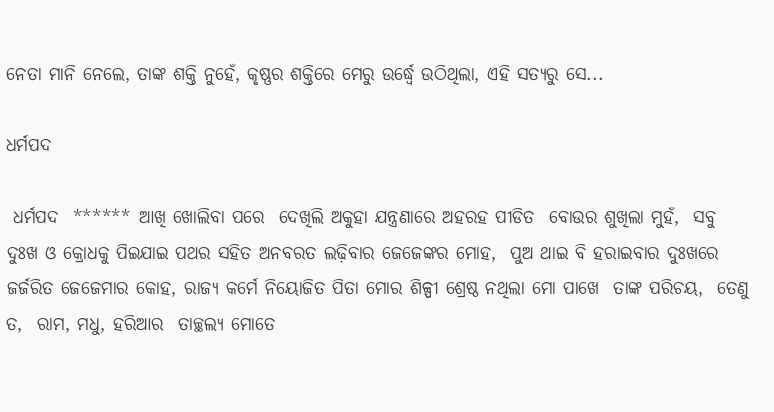ନେତା ମାନି ନେଲେ, ତାଙ୍କ ଶକ୍ତି ନୁହେଁ, କୃଷ୍ଣର ଶକ୍ତିରେ ମେରୁ ଉର୍ଦ୍ଧ୍ୱେ ଉଠିଥିଲା, ଏହି ସତ୍ୟରୁ ସେ...

ଧର୍ମପଦ

 ଧର୍ମପଦ  ****** ଆଖି ଖୋଲିବା ପରେ  ଦେଖିଲି ଅକୁହା ଯନ୍ତ୍ରଣାରେ ଅହରହ ପୀଡିତ  ବୋଉର ଶୁଖିଲା ମୁହଁ,  ସବୁ ଦୁଃଖ ଓ କ୍ରୋଧକୁ ପିଇଯାଇ ପଥର ସହିତ ଅନବରତ ଲଢ଼ିବାର ଜେଜେଙ୍କର ମୋହ,  ପୁଅ ଥାଇ ବି ହରାଇବାର ଦୁଃଖରେ ଜର୍ଜରିତ ଜେଜେମାର କୋହ, ରାଜ୍ୟ କର୍ମେ ନିୟୋଜିତ ପିତା ମୋର ଶିଳ୍ପୀ ଶ୍ରେଷ୍ଠ ନଥିଲା ମୋ ପାଖେ  ତାଙ୍କ ପରିଚୟ,  ତେଣୁ ତ,  ରାମ, ମଧୁ, ହରିଆର  ତାଚ୍ଛଲ୍ୟ ମୋତେ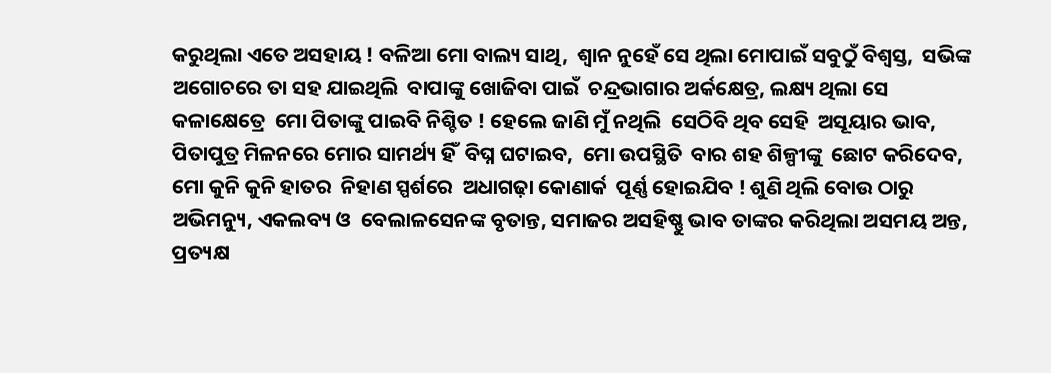କରୁଥିଲା ଏତେ ଅସହାୟ ! ବଳିଆ ମୋ ବାଲ୍ୟ ସାଥି,  ଶ୍ଵାନ ନୁହେଁ ସେ ଥିଲା ମୋପାଇଁ ସବୁଠୁଁ ବିଶ୍ୱସ୍ତ,  ସଭିଙ୍କ ଅଗୋଚରେ ତା ସହ ଯାଇଥିଲି  ବାପାଙ୍କୁ ଖୋଜିବା ପାଇଁ  ଚନ୍ଦ୍ରଭାଗାର ଅର୍କକ୍ଷେତ୍ର, ଲକ୍ଷ୍ୟ ଥିଲା ସେ କଳାକ୍ଷେତ୍ରେ  ମୋ ପିତାଙ୍କୁ ପାଇବି ନିଶ୍ଚିତ ! ହେଲେ ଜାଣି ମୁଁ ନଥିଲି  ସେଠିବି ଥିବ ସେହି  ଅସୂୟାର ଭାବ, ପିତାପୁତ୍ର ମିଳନରେ ମୋର ସାମର୍ଥ୍ୟ ହିଁ  ବିଘ୍ନ ଘଟାଇବ,  ମୋ ଉପସ୍ଥିତି  ବାର ଶହ ଶିଳ୍ପୀଙ୍କୁ  ଛୋଟ କରିଦେବ,  ମୋ କୁନି କୁନି ହାତର  ନିହାଣ ସ୍ପର୍ଶରେ  ଅଧାଗଢ଼ା କୋଣାର୍କ  ପୂର୍ଣ୍ଣ ହୋଇଯିବ ! ଶୁଣି ଥିଲି ବୋଉ ଠାରୁ  ଅଭିମନ୍ୟୁ, ଏକଲବ୍ୟ ଓ  ବେଲାଳସେନଙ୍କ ବୃତାନ୍ତ, ସମାଜର ଅସହିଷ୍ଣୁ ଭାବ ତାଙ୍କର କରିଥିଲା ଅସମୟ ଅନ୍ତ,  ପ୍ରତ୍ୟକ୍ଷ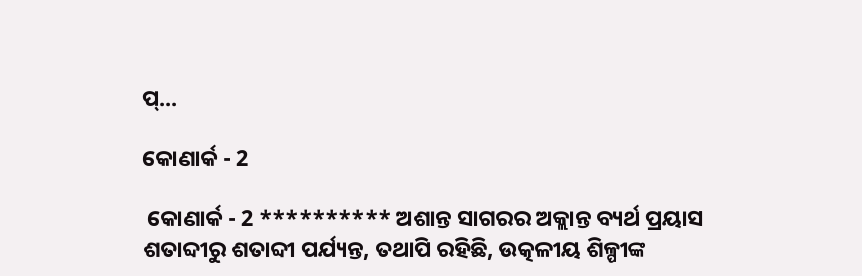ପ୍...

କୋଣାର୍କ - 2

 କୋଣାର୍କ - 2 ********** ଅଶାନ୍ତ ସାଗରର ଅକ୍ଲାନ୍ତ ବ୍ୟର୍ଥ ପ୍ରୟାସ ଶତାବ୍ଦୀରୁ ଶତାବ୍ଦୀ ପର୍ଯ୍ୟନ୍ତ, ତଥାପି ରହିଛି, ଉତ୍କଳୀୟ ଶିଳ୍ପୀଙ୍କ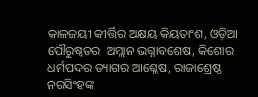କାଳଜୟୀ କୀର୍ତ୍ତିର ଅକ୍ଷୟ କିୟତାଂଶ, ଓଡ଼ିଆ ପୌରୁଷ୍ୱତର  ଅମ୍ଲାନ ଭଗ୍ନାବଶେଷ, କିଶୋର ଧର୍ମପଦର ତ୍ୟାଗର ଆଶ୍ଳେଷ, ରାଜାଶ୍ରେଷ୍ଠ ନରସିଂହଙ୍କ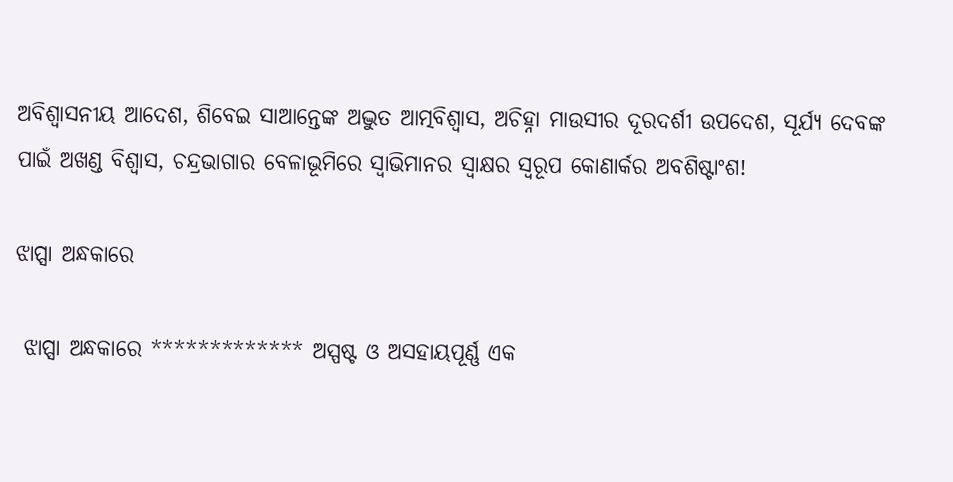ଅବିଶ୍ୱାସନୀୟ ଆଦେଶ, ଶିବେଇ ସାଆନ୍ତେଙ୍କ ଅଦ୍ଭୁତ ଆତ୍ମବିଶ୍ୱାସ, ଅଚିହ୍ନା ମାଉସୀର ଦୂରଦର୍ଶୀ ଉପଦେଶ, ସୂର୍ଯ୍ୟ ଦେବଙ୍କ ପାଇଁ ଅଖଣ୍ଡ ବିଶ୍ୱାସ, ଚନ୍ଦ୍ରଭାଗାର ବେଳାଭୂମିରେ ସ୍ୱାଭିମାନର ସ୍ଵାକ୍ଷର ସ୍ୱରୂପ କୋଣାର୍କର ଅବଶିଷ୍ଟାଂଶ!

ଝାପ୍ସା ଅନ୍ଧକାରେ

 ଝାପ୍ସା ଅନ୍ଧକାରେ ************* ଅସ୍ପଷ୍ଟ ଓ ଅସହାୟପୂର୍ଣ୍ଣ ଏକ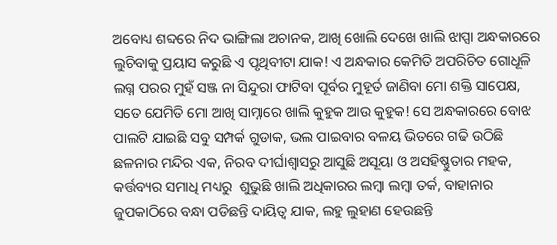ଅବୋଧ୍ୟ ଶବ୍ଦରେ ନିଦ ଭାଙ୍ଗିଲା ଅଚାନକ, ଆଖି ଖୋଲି ଦେଖେ ଖାଲି ଝାପ୍ସା ଅନ୍ଧକାରରେ ଲୁଚିବାକୁ ପ୍ରୟାସ କରୁଛି ଏ ପୃଥିବୀଟା ଯାକ! ଏ ଅନ୍ଧକାର କେମିତି ଅପରିଚିତ ଗୋଧୂଳି ଲଗ୍ନ ପରର ମୁହଁ ସଞ୍ଜ ନା ସିନ୍ଦୁରା ଫାଟିବା ପୂର୍ବର ମୁହୂର୍ତ ଜାଣିବା ମୋ ଶକ୍ତି ସାପେକ୍ଷ, ସତେ ଯେମିତି ମୋ ଆଖି ସାମ୍ନାରେ ଖାଲି କୁହୁକ ଆଉ କୁହୁକ! ସେ ଅନ୍ଧକାରରେ ବୋଝ ପାଲଟି ଯାଇଛି ସବୁ ସମ୍ପର୍କ ଗୁଡାକ, ଭଲ ପାଇବାର ବଳୟ ଭିତରେ ଗଢି ଉଠିଛି ଛଳନାର ମନ୍ଦିର ଏକ, ନିରବ ଦୀର୍ଘାଶ୍ୱାସରୁ ଆସୁଛି ଅସୂୟା ଓ ଅସହିଷ୍ଣୁତାର ମହକ, କର୍ତ୍ତବ୍ୟର ସମାଧି ମଧ୍ୟରୁ  ଶୁଭୁଛି ଖାଲି ଅଧିକାରର ଲମ୍ବା ଲମ୍ବା ତର୍କ, ବାହାନାର ଜୁପକାଠିରେ ବନ୍ଧା ପଡିଛନ୍ତି ଦାୟିତ୍ୱ ଯାକ, ଲହୁ ଲୁହାଣ ହେଉଛନ୍ତି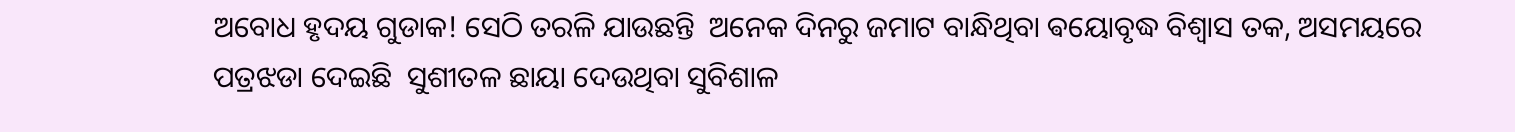ଅବୋଧ ହୃଦୟ ଗୁଡାକ! ସେଠି ତରଳି ଯାଉଛନ୍ତି  ଅନେକ ଦିନରୁ ଜମାଟ ବାନ୍ଧିଥିବା ଵୟୋବୃଦ୍ଧ ବିଶ୍ୱାସ ତକ, ଅସମୟରେ ପତ୍ରଝଡା ଦେଇଛି  ସୁଶୀତଳ ଛାୟା ଦେଉଥିବା ସୁବିଶାଳ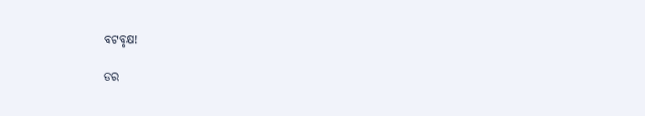ବଟବୃକ୍ଷ!

ଡର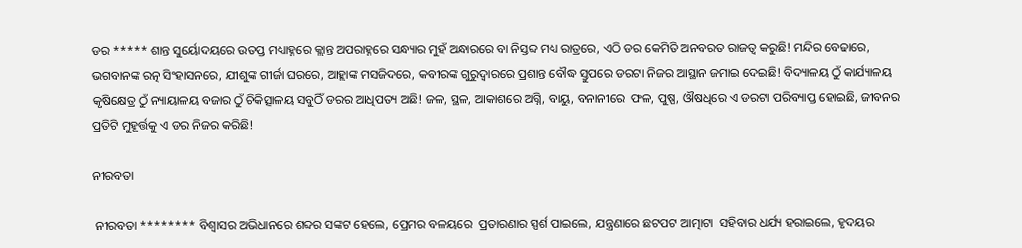ଡର ***** ଶାନ୍ତ ସୁର୍ୟୋଦୟରେ ଉତପ୍ତ ମଧ୍ୟାହ୍ନରେ କ୍ଲାନ୍ତ ଅପରାହ୍ନରେ ସନ୍ଧ୍ୟାର ମୁହଁ ଅନ୍ଧାରରେ ବା ନିସ୍ତବ୍ଦ ମଧ୍ୟ ରାତ୍ରରେ, ଏଠି ଡର କେମିତି ଅନବରତ ରାଜତ୍ୱ କରୁଛି! ମନ୍ଦିର ବେଢାରେ, ଭଗବାନଙ୍କ ରତ୍ନ ସିଂହାସନରେ, ଯୀଶୁଙ୍କ ଗୀର୍ଜା ଘରରେ, ଆହ୍ଲାଙ୍କ ମସଜିଦରେ, କବୀରଙ୍କ ଗୁରୁଦ୍ୱାରରେ ପ୍ରଶାନ୍ତ ବୌଦ୍ଧ ସ୍ତୁପରେ ଡରଟା ନିଜର ଆସ୍ଥାନ ଜମାଇ ଦେଇଛି! ବିଦ୍ୟାଳୟ ଠୁଁ କାର୍ଯ୍ୟାଳୟ କୃଷିକ୍ଷେତ୍ର ଠୁଁ ନ୍ୟାୟାଳୟ ବଜାର ଠୁଁ ଚିକିତ୍ସାଳୟ ସବୁଠିଁ ଡରର ଆଧିପତ୍ୟ ଅଛି! ଜଳ, ସ୍ଥଳ, ଆକାଶରେ ଅଗ୍ନି, ବାୟୁ, ବନାନୀରେ  ଫଳ, ପୁଷ୍ପ, ଔଷଧିରେ ଏ ଡରଟା ପରିବ୍ୟାପ୍ତ ହୋଇଛି, ଜୀବନର ପ୍ରତିଟି ମୁହୂର୍ତ୍ତକୁ ଏ ଡର ନିଜର କରିଛି!

ନୀରବତା

 ନୀରବତା ******** ବିଶ୍ୱାସର ଅଭିଧାନରେ ଶବ୍ଦର ସଙ୍କଟ ହେଲେ, ପ୍ରେମର ବଳୟରେ  ପ୍ରତାରଣାର ସ୍ପର୍ଶ ପାଇଲେ, ଯନ୍ତ୍ରଣାରେ ଛଟପଟ ଆତ୍ମାଟା  ସହିବାର ଧର୍ଯ୍ୟ ହରାଇଲେ, ହୃଦୟର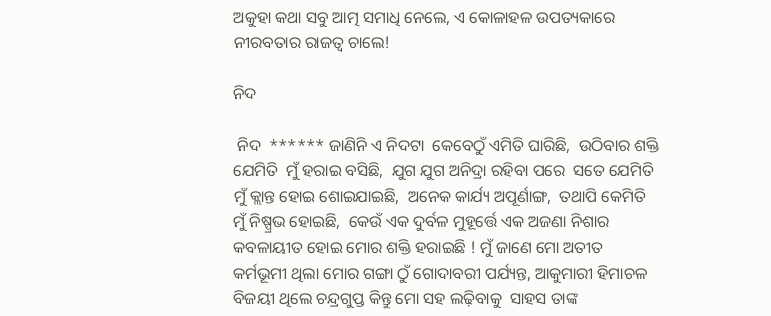ଅକୁହା କଥା ସବୁ ଆତ୍ମ ସମାଧି ନେଲେ, ଏ କୋଳାହଳ ଉପତ୍ୟକାରେ  ନୀରବତାର ରାଜତ୍ୱ ଚାଲେ!

ନିଦ

 ନିଦ  ****** ଜାଣିନି ଏ ନିଦଟା  କେବେଠୁଁ ଏମିତି ଘାରିଛି,  ଉଠିବାର ଶକ୍ତି ଯେମିତି  ମୁଁ ହରାଇ ବସିଛି,  ଯୁଗ ଯୁଗ ଅନିଦ୍ରା ରହିବା ପରେ  ସତେ ଯେମିତି ମୁଁ କ୍ଲାନ୍ତ ହୋଇ ଶୋଇଯାଇଛି,  ଅନେକ କାର୍ଯ୍ୟ ଅପୂର୍ଣାଙ୍ଗ,  ତଥାପି କେମିତି  ମୁଁ ନିଷ୍ପ୍ରଭ ହୋଇଛି,  କେଉଁ ଏକ ଦୁର୍ବଳ ମୁହୂର୍ତ୍ତେ ଏକ ଅଜଣା ନିଶାର କବଳାୟୀତ ହୋଇ ମୋର ଶକ୍ତି ହରାଇଛି ! ମୁଁ ଜାଣେ ମୋ ଅତୀତ କର୍ମଭୂମୀ ଥିଲା ମୋର ଗଙ୍ଗା ଠୁଁ ଗୋଦାବରୀ ପର୍ଯ୍ୟନ୍ତ, ଆକୁମାରୀ ହିମାଚଳ ବିଜୟୀ ଥିଲେ ଚନ୍ଦ୍ରଗୁପ୍ତ କିନ୍ତୁ ମୋ ସହ ଲଢ଼ିବାକୁ  ସାହସ ତାଙ୍କ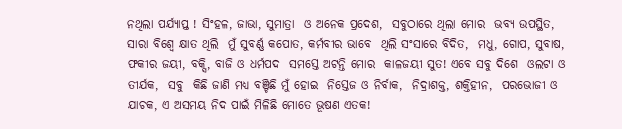ନଥିଲା ପର୍ଯ୍ୟାପ୍ତ ! ସିଂହଳ, ଜାଭା, ସୁମାତ୍ରା  ଓ ଅନେକ ପ୍ରଦେଶ,  ସବୁଠାରେ ଥିଲା ମୋର  ଭବ୍ୟ ଉପସ୍ଥିତ,  ସାରା ବିଶ୍ୱେ କ୍ଷାତ ଥିଲି  ମୁଁ ସୁବର୍ଣ୍ଣ କପୋତ, କର୍ମବୀର ଭାବେ  ଥିଲି ସଂସାରେ ବିଦିତ,  ମଧୁ, ଗୋପ, ସୁବାଷ, ଫକୀର ଜୟୀ, ବକ୍ସି, ବାଜି ଓ ଧର୍ମପଦ  ସମସ୍ତେ ଅଟନ୍ତି ମୋର  କାଳଜୟୀ ସୁତ! ଏବେ ସବୁ ଦିଶେ  ଓଲଟା ଓ ତୀର୍ଯକ,  ସବୁ  କିଛି ଜାଣି ମଧ୍ୟ ବଞ୍ଚିଛି ମୁଁ ହୋଇ  ନିସ୍ତେଜ ଓ ନିର୍ବାକ,  ନିଦ୍ରାଶକ୍ତ, ଶକ୍ତିହୀନ,  ପରଭୋଜୀ ଓ ଯାଚକ, ଏ ଅସମୟ ନିଦ ପାଇଁ ମିଳିଛି ମୋତେ ଭୂଷଣ ଏତକ!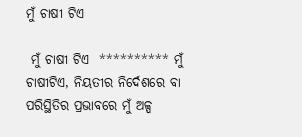ମୁଁ ଚାଷୀ ଟିଏ

 ମୁଁ ଚାଷୀ ଟିଏ  ********** ମୁଁ ଚାଷୀଟିଏ, ନିୟତୀର ନିର୍ଦେଶରେ ବା ପରିସ୍ଥିତିର ପ୍ରଭାବରେ ମୁଁ ଅଳ୍ପ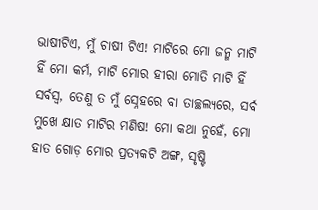ଭାଷୀଟିଏ, ମୁଁ ଚାଷୀ ଟିଏ! ମାଟିରେ ମୋ ଜନ୍ମ ମାଟି ହିଁ ମୋ କର୍ମ, ମାଟି ମୋର ହୀରା ମୋତି ମାଟି ହିଁ ସର୍ବସ୍ବ, ତେଣୁ ତ ମୁଁ ସ୍ନେହରେ ବା ତାଚ୍ଛଲ୍ୟରେ, ସର୍ବ ମୁଖେ କ୍ଷାତ ମାଟିର ମଣିଷ! ମୋ କଥା ନୁହେଁ, ମୋ ହାତ ଗୋଡ଼ ମୋର ପ୍ରତ୍ୟକଟି ଅଙ୍ଗ, ସୃଷ୍ଟି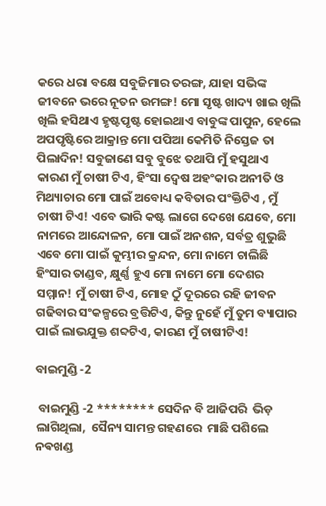କରେ ଧରା ବକ୍ଷେ ସବୁଜିମାର ତରଙ୍ଗ, ଯାହା ସଭିଙ୍କ ଜୀବନେ ଭରେ ନୂତନ ଉମଙ୍ଗ! ମୋ ସୃଷ୍ଟ ଖାଦ୍ୟ ଖାଇ ଖିଲି ଖିଲି ହସିଥାଏ ହୃଷ୍ଟପୃଷ୍ଟ ହୋଇଥାଏ ବାବୁଙ୍କ ପାପୁନ, ହେଲେ ଅପପୃଷ୍ଟିରେ ଆକ୍ରାନ୍ତ ମୋ ପପିଆ କେମିତି ନିସ୍ତେଜ ତା ପିଲାଦିନ! ସବୁଜାଣେ ସବୁ ବୁଝେ ତଥାପି ମୁଁ ହସୁଥାଏ କାରଣ ମୁଁ ଚାଷୀ ଟିଏ, ହିଂସା ଦ୍ୱେଷ ଅହଂକାର ଅନୀତି ଓ ମିଥ୍ୟାଚାର ମୋ ପାଇଁ ଅବୋଧ୍ୟ କବିତାର ପଂକ୍ତିଟିଏ , ମୁଁ ଚାଷୀ ଟିଏ! ଏବେ ଭାରି କଷ୍ଟ ଲାଗେ ଦେଖେ ଯେବେ, ମୋ ନାମରେ ଆନ୍ଦୋଳନ, ମୋ ପାଇଁ ଅନଶନ, ସର୍ବତ୍ର ଶୁଭୁଛି ଏବେ ମୋ ପାଇଁ କୁମ୍ଭୀର କ୍ରନ୍ଦନ, ମୋ ନାମେ ଚାଲିଛି ହିଂସାର ତାଣ୍ଡବ, କ୍ଷୁର୍ଣ୍ଣ ହୁଏ ମୋ ନାମେ ମୋ ଦେଶର ସମ୍ମାନ! ମୁଁ ଚାଷୀ ଟିଏ, ମୋହ ଠୁଁ ଦୂରରେ ରହି ଜୀବନ ଗଢିବାର ସଂକଳ୍ପରେ ବ୍ରତ୍ତିଟିଏ, କିନ୍ତୁ ନୁହେଁ ମୁଁ ତୁମ ବ୍ୟାପାର ପାଇଁ ଲାଭଯୁକ୍ତ ଶବ୍ଦଟିଏ, କାରଣ ମୁଁ ଚାଷୀଟିଏ!

ବାଇମୁଣ୍ଡି -2

 ବାଇମୁଣ୍ଡି -2 ******** ସେଦିନ ବି ଆଜିପରି  ଭିଡ଼ ଲାଗିଥିଲା,  ସୈନ୍ୟ ସାମନ୍ତ ଗହଣରେ  ମାଛି ପଶିଲେ ନଵଖଣ୍ଡ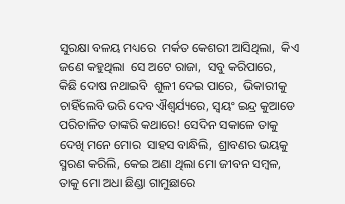ସୁରକ୍ଷା ବଳୟ ମଧ୍ୟରେ  ମର୍କତ କେଶରୀ ଆସିଥିଲା,  କିଏ ଜଣେ କହୁଥିଲା  ସେ ଅଟେ ରାଜା,  ସବୁ କରିପାରେ,  କିଛି ଦୋଷ ନଥାଇବି  ଶୁଳୀ ଦେଇ ପାରେ,  ଭିକାରୀକୁ ଚାହିଁଲେବି ଭରି ଦେବ ଐଶ୍ଵର୍ଯ୍ୟରେ, ସ୍ୱୟଂ ଇନ୍ଦ୍ର କୁଆଡେ  ପରିଚାଳିତ ତାଙ୍କରି କଥାରେ! ସେଦିନ ସକାଳେ ତାକୁ ଦେଖି ମନେ ମୋର  ସାହସ ବାନ୍ଧିଲି,  ଶ୍ରାବଣର ଭୟକୁ  ସ୍ମରଣ କରିଲି, କେଇ ଅଣା ଥିଲା ମୋ ଜୀବନ ସମ୍ବଳ,  ତାକୁ ମୋ ଅଧା ଛିଣ୍ଡା ଗାମୁଛାରେ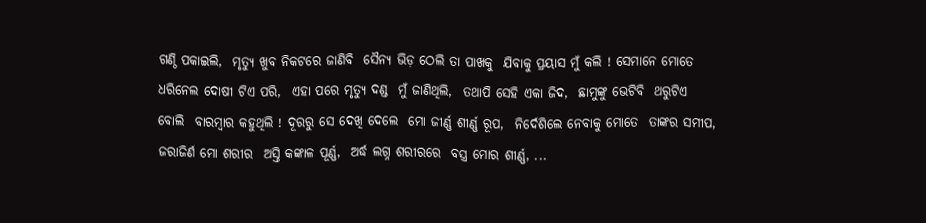ଗଣ୍ଠି ପକାଇଲି,  ମୃତ୍ୟୁ ଖୁବ ନିକଟରେ ଜାଣିବି  ସୈନ୍ୟ ଭିଡ଼ ଠେଲି ତା ପାଖକୁ  ଯିବାକୁ ପ୍ରୟାସ ମୁଁ କଲି ! ସେମାନେ ମୋତେ  ଧରିନେଲ ଦୋଷୀ ଟିଏ ପରି,  ଏହା ପରେ ମୃତ୍ୟୁ ଦଣ୍ଡ  ମୁଁ ଜାଣିଥିଲି,  ତଥାପି ସେହି ଏକା ଜିଦ,  ଛାମୁଙ୍କୁ ଭେଟିବି  ଥରୁଟିଏ ବୋଲି  ବାରମ୍ବାର କହୁଥିଲି ! ଦୂରରୁ ସେ ଦେଖି ଦେଲେ  ମୋ ଜୀର୍ଣ୍ଣ ଶୀର୍ଣ୍ଣ ରୂପ,  ନିର୍ଦେଶିଲେ ନେବାକୁ ମୋତେ  ତାଙ୍କର ସମୀପ,  ଜରାଜିର୍ଣ ମୋ ଶରୀର  ଅସ୍ତି କଙ୍କାଳ ପୂର୍ଣ୍ଣ,  ଅର୍ଦ୍ଧ ଲଗ୍ନ ଶରୀରରେ  ବସ୍ତ୍ର ମୋର ଶୀର୍ଣ୍ଣ, ...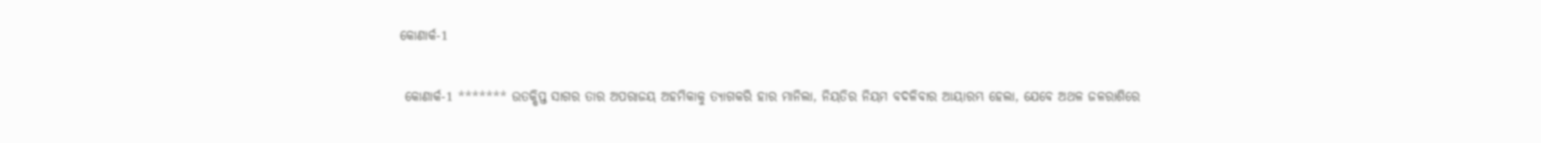କୋଣାର୍କ-1

 କୋଣାର୍କ-1 ******* ଉତକ୍ଷିପ୍ତ ସାଗର ତାର ଅପରାଜୟ ଅହମିକାକୁ ତ୍ୟାଗକରି ହାର ମାନିଲା, ନିୟତିର ନିୟମ ବଦଳିବାର ଆୟାରମ୍ଭ ହେଲା, ଯେବେ ଅଥଳ ଜଳରାଶିରେ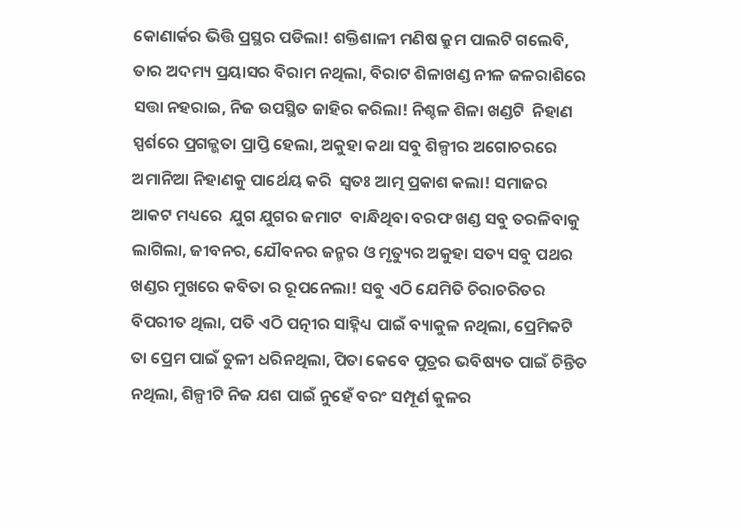କୋଣାର୍କର ଭିତ୍ତି ପ୍ରସ୍ଥର ପଡିଲା! ଶକ୍ତିଶାଳୀ ମଣିଷ କ୍ରୁମ ପାଲଟି ଗଲେବି, ତାର ଅଦମ୍ୟ ପ୍ରୟାସର ବିରାମ ନଥିଲା, ବିରାଟ ଶିଳାଖଣ୍ଡ ନୀଳ ଜଳରାଶିରେ ସତ୍ତା ନହରାଇ, ନିଜ ଉପସ୍ଥିତ ଜାହିର କରିଲା! ନିଶ୍ଚଳ ଶିଳା ଖଣ୍ଡଟି  ନିହାଣ ସ୍ପର୍ଶରେ ପ୍ରଗଳ୍ଭତା ପ୍ରାପ୍ତି ହେଲା, ଅକୁହା କଥା ସବୁ ଶିଳ୍ପୀର ଅଗୋଚରରେ  ଅମାନିଆ ନିହାଣକୁ ପାର୍ଥେୟ କରି  ସ୍ୱତଃ ଆତ୍ମ ପ୍ରକାଶ କଲା! ସମାଜର ଆକଟ ମଧ୍ୟରେ  ଯୁଗ ଯୁଗର ଜମାଟ  ବାନ୍ଧିଥିବା ବରଫ ଖଣ୍ଡ ସବୁ ତରଳିବାକୁ ଲାଗିଲା, ଜୀବନର, ଯୌବନର ଜନ୍ମର ଓ ମୃତ୍ୟୁର ଅକୁହା ସତ୍ୟ ସବୁ ପଥର ଖଣ୍ଡର ମୁଖରେ କବିତା ର ରୂପନେଲା! ସବୁ ଏଠି ଯେମିତି ଚିରାଚରିତର ବିପରୀତ ଥିଲା, ପତି ଏଠି ପତ୍ନୀର ସାହ୍ନିଧ୍ୟ ପାଇଁ ବ୍ୟାକୁଳ ନଥିଲା, ପ୍ରେମିକଟି ତା ପ୍ରେମ ପାଇଁ ତୁଳୀ ଧରିନଥିଲା, ପିତା କେବେ ପୁତ୍ରର ଭବିଷ୍ୟତ ପାଇଁ ଚିନ୍ତିତ ନଥିଲା, ଶିଳ୍ପୀଟି ନିଜ ଯଶ ପାଇଁ ନୁହେଁ ବରଂ ସମ୍ପୂର୍ଣ କୁଳର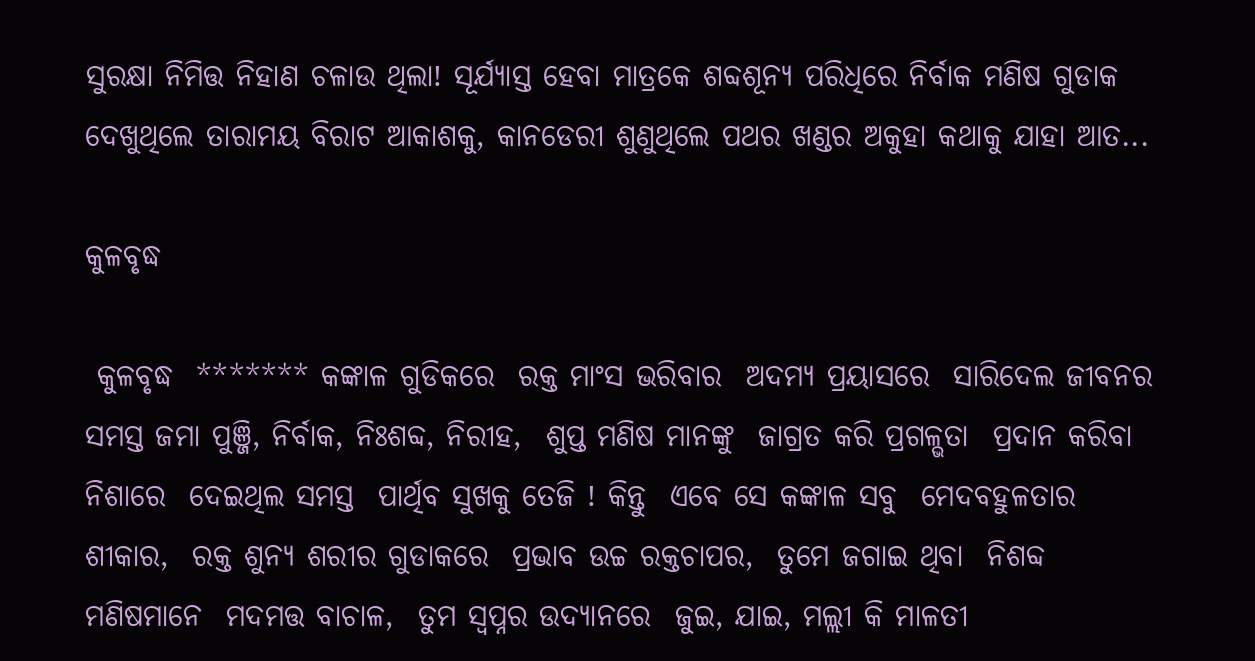ସୁରକ୍ଷା ନିମିତ୍ତ ନିହାଣ ଚଳାଉ ଥିଲା! ସୂର୍ଯ୍ୟାସ୍ତ ହେବା ମାତ୍ରକେ ଶବ୍ଦଶୂନ୍ୟ ପରିଧିରେ ନିର୍ବାକ ମଣିଷ ଗୁଡାକ ଦେଖୁଥିଲେ ତାରାମୟ ବିରାଟ ଆକାଶକୁ, କାନଡେରୀ ଶୁଣୁଥିଲେ ପଥର ଖଣ୍ଡର ଅକୁହା କଥାକୁ ଯାହା ଆତ...

କୁଳବୃଦ୍ଧ

 କୁଳବୃଦ୍ଧ  ******* କଙ୍କାଳ ଗୁଡିକରେ  ରକ୍ତ ମାଂସ ଭରିବାର  ଅଦମ୍ୟ ପ୍ରୟାସରେ  ସାରିଦେଲ ଜୀବନର  ସମସ୍ତ ଜମା ପୁଞ୍ଜି, ନିର୍ବାକ, ନିଃଶବ୍ଦ, ନିରୀହ,  ଶୁପ୍ତ ମଣିଷ ମାନଙ୍କୁ  ଜାଗ୍ରତ କରି ପ୍ରଗଳ୍ଭତା  ପ୍ରଦାନ କରିବା ନିଶାରେ  ଦେଇଥିଲ ସମସ୍ତ  ପାର୍ଥିବ ସୁଖକୁ ତେଜି ! କିନ୍ତୁ  ଏବେ ସେ କଙ୍କାଳ ସବୁ  ମେଦବହୁଳତାର ଶୀକାର,  ରକ୍ତ ଶୁନ୍ୟ ଶରୀର ଗୁଡାକରେ  ପ୍ରଭାବ ଉଚ୍ଚ ରକ୍ତଚାପର,  ତୁମେ ଜଗାଇ ଥିବା  ନିଶବ୍ଦ ମଣିଷମାନେ  ମଦମତ୍ତ ବାଚାଳ,  ତୁମ ସ୍ୱପ୍ନର ଉଦ୍ୟାନରେ  ଜୁଇ, ଯାଇ, ମଲ୍ଲୀ କି ମାଳତୀ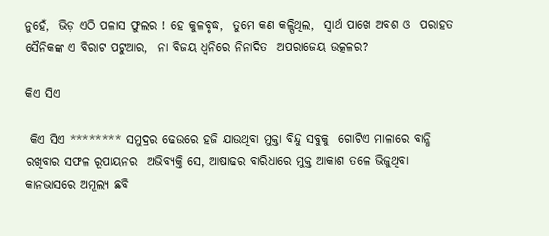ନୁହେଁ,  ଭିଡ଼ ଏଠି ପଳାସ ଫୁଲର ! ହେ କୁଳବୃଦ୍ଧ,  ତୁମେ କଣ କଳ୍ପିଥିଲ,  ସ୍ୱାର୍ଥ ପାଖେ ଅବଶ ଓ  ପରାହତ ସୈନିକଙ୍କ ଏ ବିରାଟ ପଟୁଆର,  ନା ବିଜୟ ଧ୍ୱନିରେ ନିନାଦିତ  ଅପରାଜେୟ ଉତ୍କଳର?

କିଏ ସିଏ

 କିଏ ସିଏ ******** ସମୁଦ୍ରର ଢେଉରେ ହଜି ଯାଉଥିବା ମୁକ୍ତା ବିନ୍ଦୁ ସବୁକୁ  ଗୋଟିଏ ମାଳାରେ ବାନ୍ଧି ରଖିବାର ସଫଳ ରୂପାୟନର  ଅଭିବ୍ୟକ୍ତି ସେ, ଆଷାଢର ବାରିଧାରେ ମୁକ୍ତ ଆକାଶ ତଳେ ଭିଜୁଥିବା କାନଭାସରେ ଅମୂଲ୍ୟ ଛବି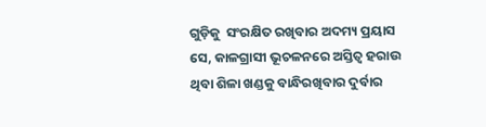ଗୁଡ଼ିକୁ  ସଂରକ୍ଷିତ ରଖିବାର ଅଦମ୍ୟ ପ୍ରୟାସ ସେ, କାଳଗ୍ରାସୀ ଭୂଚଳନରେ ଅସ୍ତିତ୍ୱ ହରାଉ ଥିବା ଶିଳା ଖଣ୍ଡକୁ ବାନ୍ଧିରଖିବାର ଦୁର୍ବାର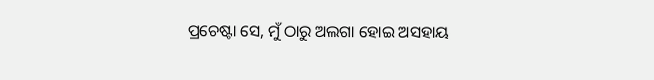ପ୍ରଚେଷ୍ଟା ସେ, ମୁଁ ଠାରୁ ଅଲଗା ହୋଇ ଅସହାୟ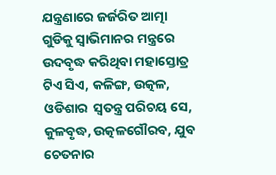ଯନ୍ତ୍ରଣାରେ ଜର୍ଜରିତ ଆତ୍ମା ଗୁଡିକୁ ସ୍ୱାଭିମାନର ମନ୍ତ୍ରରେ ଉଦବୃଦ୍ଧ କରିଥିବା ମହାସ୍ତୋତ୍ର ଟିଏ ସିଏ, କଳିଙ୍ଗ, ଉତ୍କଳ, ଓଡିଶାର  ସ୍ୱତନ୍ତ୍ର ପରିଚୟ ସେ, କୁଳବୃଦ୍ଧ, ଉତ୍କଳଗୌରବ, ଯୁବ ଚେତନାର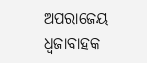ଅପରାଜେୟ  ଧ୍ୱଜାବାହକ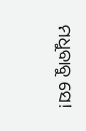ମଧୁବାବୁ ସେ!